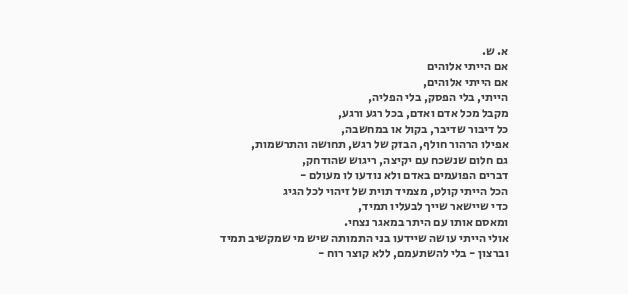א. ש.
אם הייתי אלוהים
אם הייתי אלוהים,
הייתי, בלי הפסק, בלי הפליה,
מקבל מכל אדם ואדם, בכל רגע ורגע,
כל דיבור שדיבר, בקול או במחשבה,
אפילו הרהור חולף, הבזק של רגש, תחושה והתרשמות,
גם חלום שנשכח עם יקיצה, ריגוש שהודחק,
דברים הפועמים באדם ולא נודעו לו מעולם -
הכל הייתי קולט, מצמיד תוית של זיהוי לכל הגיג
כדי שיישאר שייך לבעליו תמיד,
ומאסם אותו עם היתר במאגר נצחי.
אולי הייתי עושה שיידעו בני התמותה שיש מי שמקשיב תמיד
וברצון - בלי להשתעמם, ללא קוצר רוח -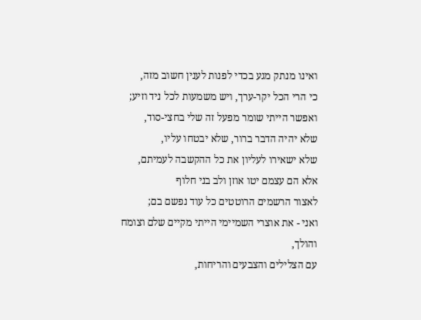ואינו מנתק מגע בכדי לפנות לענין חשוב מזה,
כי הרי הכל יקר-ערך, ויש משמעות לכל ניד וזיע;
ואפשר הייתי שומר מפעל זה שלי בחצי-סוד,
שלא יהיה הדבר ברור, שלא יבטחו עליו,
שלא ישאירו לעליון את כל ההקשבה לעמיתם,
אלא הם עצמם יטו אוזן ולב בני חלוף
לאצור הרשמים הרוטטים כל עוד נפשם בם;
ואני - את אוצרי השמיימי הייתי מקיים שלם וצומח והולך,
עם הצלילים והצבעים והריחות,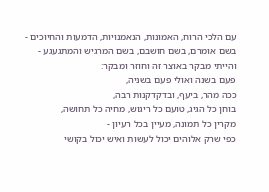עם הלכי הרוח, האמונות, הנאמנויות, הדמעות והחיוכים -
בשם אומרם, בשם חושבם, בשם המרגיש והמתגעגע -
והייתי מבקר באוצר זה וחוזר ומבקר:
פעם בשנה ואולי פעם בשניה,
ככה מהר, ביעף, ובדקדקנות רבה,
בוחן כל הגיג, טועם כל ריגוש, מחיה כל תחושה,
מקרין כל תמונה, מעיין בכל רעיון -
כפי שרק אלוהים יכול לעשות ואיש יכול בקושי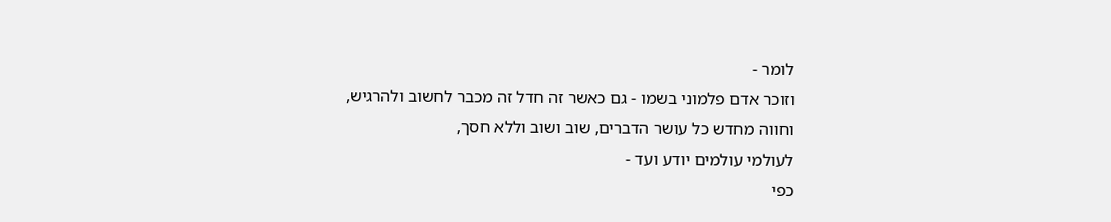לומר -
וזוכר אדם פלמוני בשמו - גם כאשר זה חדל זה מכבר לחשוב ולהרגיש,
וחווה מחדש כל עושר הדברים, שוב ושוב וללא חסך,
לעולמי עולמים יודע ועד -
כפי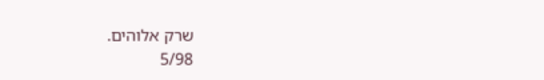שרק אלוהים.
5/98